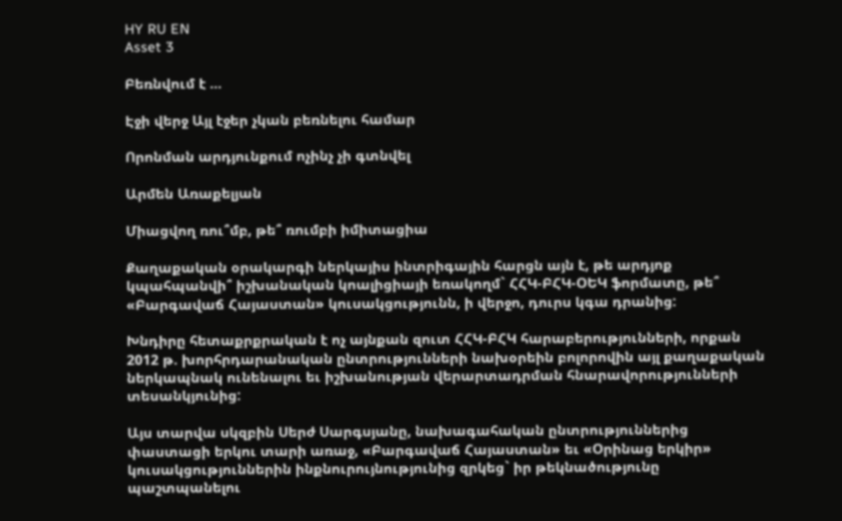HY RU EN
Asset 3

Բեռնվում է ...

Էջի վերջ Այլ էջեր չկան բեռնելու համար

Որոնման արդյունքում ոչինչ չի գտնվել

Արմեն Առաքելյան

Միացվող ռու՞մբ, թե՞ ռումբի իմիտացիա

Քաղաքական օրակարգի ներկայիս ինտրիգային հարցն այն է, թե արդյոք կպահպանվի՞ իշխանական կոալիցիայի եռակողմ` ՀՀԿ-ԲՀԿ-ՕԵԿ ֆորմատը, թե՞ «Բարգավաճ Հայաստան» կուսակցությունն, ի վերջո, դուրս կգա դրանից:

Խնդիրը հետաքրքրական է ոչ այնքան զուտ ՀՀԿ-ԲՀԿ հարաբերությունների, որքան 2012 թ. խորհրդարանական ընտրությունների նախօրեին բոլորովին այլ քաղաքական ներկապնակ ունենալու եւ իշխանության վերարտադրման հնարավորությունների տեսանկյունից:

Այս տարվա սկզբին Սերժ Սարգսյանը, նախագահական ընտրություններից փաստացի երկու տարի առաջ, «Բարգավաճ Հայաստան» եւ «Օրինաց երկիր» կուսակցություններին ինքնուրույնությունից զրկեց` իր թեկնածությունը պաշտպանելու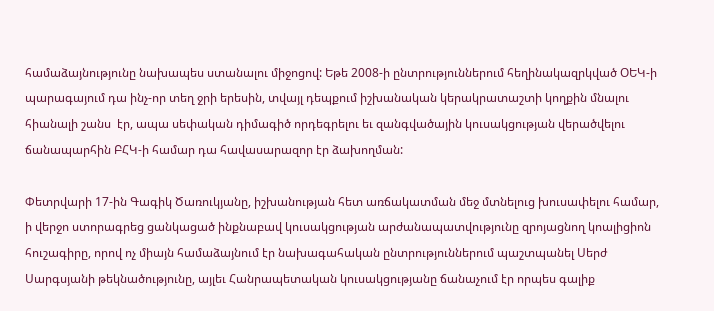համաձայնությունը նախապես ստանալու միջոցով: Եթե 2008-ի ընտրություններում հեղինակազրկված ՕԵԿ-ի պարագայում դա ինչ-որ տեղ ջրի երեսին, տվայլ դեպքում իշխանական կերակրատաշտի կողքին մնալու հիանալի շանս  էր, ապա սեփական դիմագիծ որդեգրելու եւ զանգվածային կուսակցության վերածվելու ճանապարհին ԲՀԿ-ի համար դա հավասարազոր էր ձախողման:

Փետրվարի 17-ին Գագիկ Ծառուկյանը, իշխանության հետ առճակատման մեջ մտնելուց խուսափելու համար, ի վերջո ստորագրեց ցանկացած ինքնաբավ կուսակցության արժանապատվությունը զրոյացնող կոալիցիոն հուշագիրը, որով ոչ միայն համաձայնում էր նախագահական ընտրություններում պաշտպանել Սերժ Սարգսյանի թեկնածությունը, այլեւ Հանրապետական կուսակցությանը ճանաչում էր որպես գալիք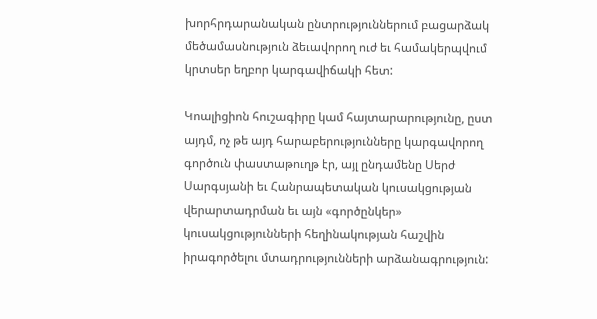խորհրդարանական ընտրություններում բացարձակ մեծամասնություն ձեւավորող ուժ եւ համակերպվում կրտսեր եղբոր կարգավիճակի հետ:

Կոալիցիոն հուշագիրը կամ հայտարարությունը, ըստ այդմ, ոչ թե այդ հարաբերությունները կարգավորող գործուն փաստաթուղթ էր, այլ ընդամենը Սերժ Սարգսյանի եւ Հանրապետական կուսակցության վերարտադրման եւ այն «գործընկեր» կուսակցությունների հեղինակության հաշվին իրագործելու մտադրությունների արձանագրություն: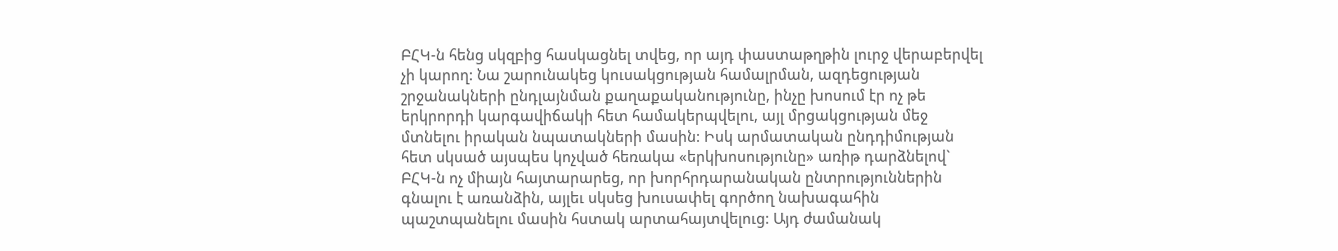ԲՀԿ-ն հենց սկզբից հասկացնել տվեց, որ այդ փաստաթղթին լուրջ վերաբերվել չի կարող: Նա շարունակեց կուսակցության համալրման, ազդեցության շրջանակների ընդլայնման քաղաքականությունը, ինչը խոսում էր ոչ թե երկրորդի կարգավիճակի հետ համակերպվելու, այլ մրցակցության մեջ մտնելու իրական նպատակների մասին: Իսկ արմատական ընդդիմության հետ սկսած այսպես կոչված հեռակա «երկխոսությունը» առիթ դարձնելով` ԲՀԿ-ն ոչ միայն հայտարարեց, որ խորհրդարանական ընտրություններին գնալու է առանձին, այլեւ սկսեց խուսափել գործող նախագահին պաշտպանելու մասին հստակ արտահայտվելուց: Այդ ժամանակ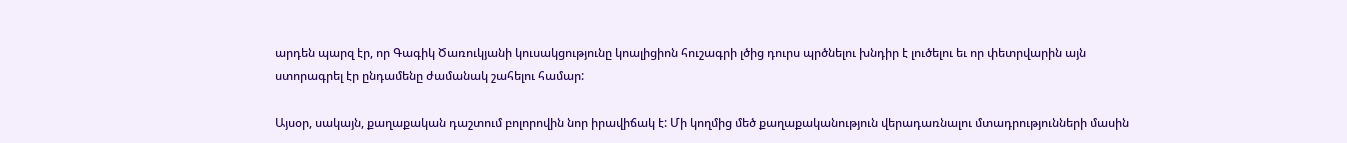արդեն պարզ էր, որ Գագիկ Ծառուկյանի կուսակցությունը կոալիցիոն հուշագրի լծից դուրս պրծնելու խնդիր է լուծելու եւ որ փետրվարին այն ստորագրել էր ընդամենը ժամանակ շահելու համար:

Այսօր, սակայն, քաղաքական դաշտում բոլորովին նոր իրավիճակ է: Մի կողմից մեծ քաղաքականություն վերադառնալու մտադրությունների մասին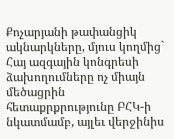Քոչարյանի թափանցիկ ակնարկները, մյուս կողմից` Հայ ազգային կոնգրեսի ձախողումները ոչ միայն մեծացրին հետաքրքրությունը ԲՀԿ-ի նկատմամբ, այլեւ վերջինիս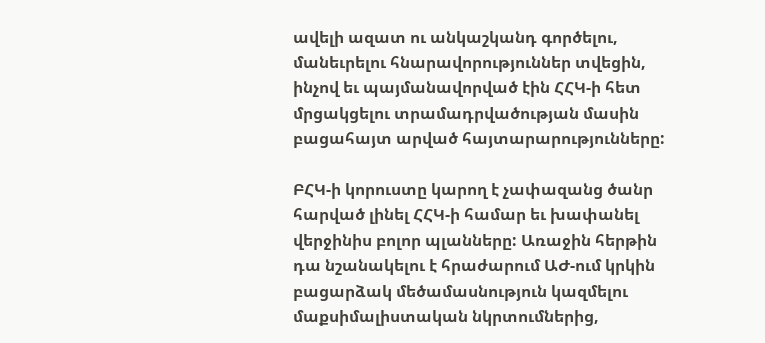ավելի ազատ ու անկաշկանդ գործելու, մանեւրելու հնարավորություններ տվեցին, ինչով եւ պայմանավորված էին ՀՀԿ-ի հետ մրցակցելու տրամադրվածության մասին բացահայտ արված հայտարարությունները:

ԲՀԿ-ի կորուստը կարող է չափազանց ծանր հարված լինել ՀՀԿ-ի համար եւ խափանել վերջինիս բոլոր պլանները: Առաջին հերթին դա նշանակելու է հրաժարում ԱԺ-ում կրկին բացարձակ մեծամասնություն կազմելու մաքսիմալիստական նկրտումներից,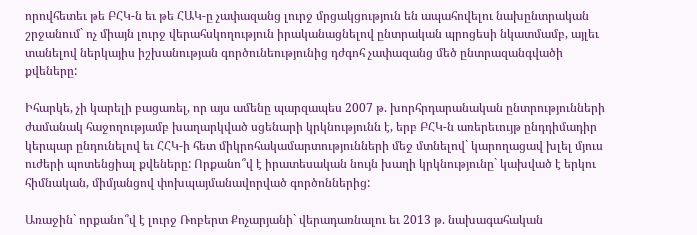որովհետեւ թե ԲՀԿ-ն եւ թե ՀԱԿ-ը չափազանց լուրջ մրցակցություն են ապահովելու նախընտրական շրջանում` ոչ միայն լուրջ վերահսկողություն իրականացնելով ընտրական պրոցեսի նկատմամբ, այլեւ տանելով ներկայիս իշխանության գործունեությունից դժգոհ չափազանց մեծ ընտրազանգվածի քվեները:

Իհարկե, չի կարելի բացառել, որ այս ամենը պարզապես 2007 թ. խորհրդարանական ընտրությունների ժամանակ հաջողությամբ խաղարկված սցենարի կրկնությունն է, երբ ԲՀԿ-ն առերեւույթ ընդդիմադիր կերպար ընդունելով եւ ՀՀԿ-ի հետ միկրոհակամարտությունների մեջ մտնելով` կարողացավ խլել մյուս ուժերի պոտենցիալ քվեները: Որքանո՞վ է իրատեսական նույն խաղի կրկնությունը` կախված է երկու հիմնական, միմյանցով փոխպայմանավորված գործոններից:

Առաջին` որքանո՞վ է լուրջ Ռոբերտ Քոչարյանի` վերադառնալու եւ 2013 թ. նախագահական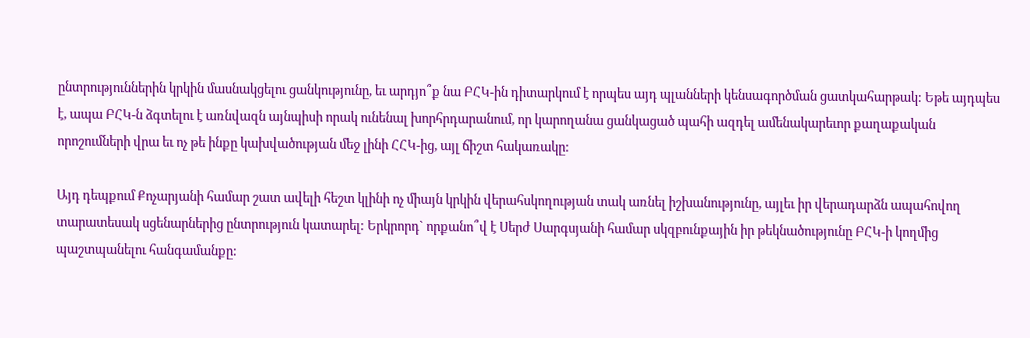ընտրություններին կրկին մասնակցելու ցանկությունը, եւ արդյո՞ք նա ԲՀԿ-ին դիտարկում է որպես այդ պլանների կենսագործման ցատկահարթակ: Եթե այդպես է, ապա ԲՀԿ-ն ձգտելու է առնվազն այնպիսի որակ ունենալ խորհրդարանում, որ կարողանա ցանկացած պահի ազդել ամենակարեւոր քաղաքական որոշումների վրա եւ ոչ թե ինքը կախվածության մեջ լինի ՀՀԿ-ից, այլ ճիշտ հակառակը:

Այդ դեպքում Քոչարյանի համար շատ ավելի հեշտ կլինի ոչ միայն կրկին վերահսկողության տակ առնել իշխանությունը, այլեւ իր վերադարձն ապահովող տարատեսակ սցենարներից ընտրություն կատարել: Երկրորդ` որքանո՞վ է Սերժ Սարգսյանի համար սկզբունքային իր թեկնածությունը ԲՀԿ-ի կողմից պաշտպանելու հանգամանքը: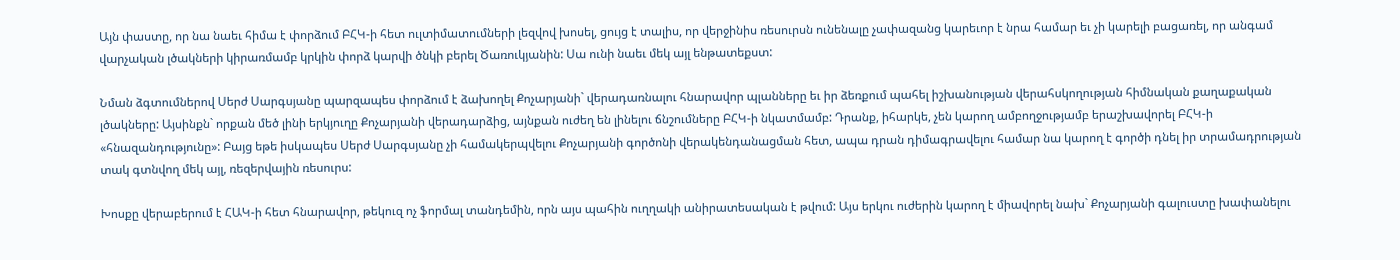Այն փաստը, որ նա նաեւ հիմա է փորձում ԲՀԿ-ի հետ ուլտիմատումների լեզվով խոսել, ցույց է տալիս, որ վերջինիս ռեսուրսն ունենալը չափազանց կարեւոր է նրա համար եւ չի կարելի բացառել, որ անգամ վարչական լծակների կիրառմամբ կրկին փորձ կարվի ծնկի բերել Ծառուկյանին: Սա ունի նաեւ մեկ այլ ենթատեքստ:

Նման ձգտումներով Սերժ Սարգսյանը պարզապես փորձում է ձախողել Քոչարյանի` վերադառնալու հնարավոր պլանները եւ իր ձեռքում պահել իշխանության վերահսկողության հիմնական քաղաքական լծակները: Այսինքն` որքան մեծ լինի երկյուղը Քոչարյանի վերադարձից, այնքան ուժեղ են լինելու ճնշումները ԲՀԿ-ի նկատմամբ: Դրանք, իհարկե, չեն կարող ամբողջությամբ երաշխավորել ԲՀԿ-ի «հնազանդությունը»: Բայց եթե իսկապես Սերժ Սարգսյանը չի համակերպվելու Քոչարյանի գործոնի վերակենդանացման հետ, ապա դրան դիմագրավելու համար նա կարող է գործի դնել իր տրամադրության տակ գտնվող մեկ այլ, ռեզերվային ռեսուրս:

Խոսքը վերաբերում է ՀԱԿ-ի հետ հնարավոր, թեկուզ ոչ ֆորմալ տանդեմին, որն այս պահին ուղղակի անիրատեսական է թվում: Այս երկու ուժերին կարող է միավորել նախ` Քոչարյանի գալուստը խափանելու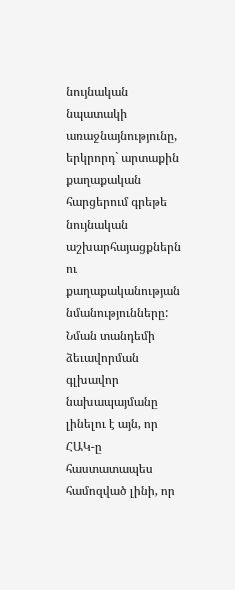նույնական  նպատակի առաջնայնությունը, երկրորդ` արտաքին քաղաքական հարցերում գրեթե նույնական աշխարհայացքներն ու քաղաքականության նմանությունները: Նման տանդեմի ձեւավորման գլխավոր նախապայմանը լինելու է այն, որ ՀԱԿ-ը հաստատապես համոզված լինի, որ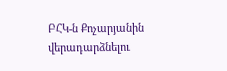ԲՀԿ-ն Քոչարյանին վերադարձնելու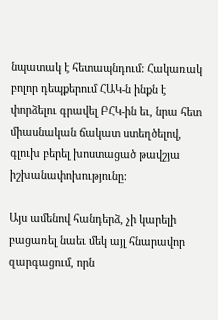նպատակ է հետապնդում: Հակառակ բոլոր դեպքերում ՀԱԿ-ն ինքն է փորձելու գրավել ԲՀԿ-ին եւ, նրա հետ միասնական ճակատ ստեղծելով, գլուխ բերել խոստացած թավշյա իշխանափոխությունը:

Այս ամենով հանդերձ, չի կարելի բացառել նաեւ մեկ այլ հնարավոր զարգացում, որն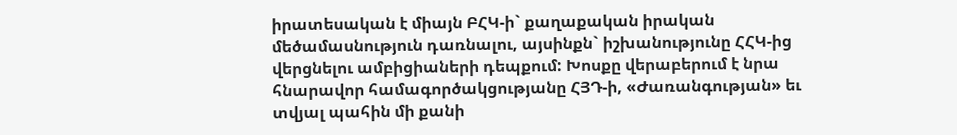իրատեսական է միայն ԲՀԿ-ի` քաղաքական իրական մեծամասնություն դառնալու, այսինքն` իշխանությունը ՀՀԿ-ից վերցնելու ամբիցիաների դեպքում: Խոսքը վերաբերում է նրա հնարավոր համագործակցությանը ՀՅԴ-ի, «Ժառանգության» եւ տվյալ պահին մի քանի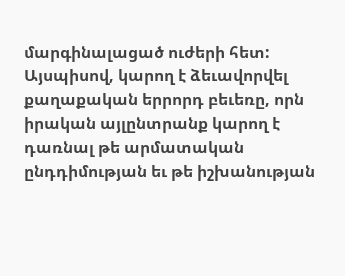մարգինալացած ուժերի հետ: Այսպիսով, կարող է ձեւավորվել քաղաքական երրորդ բեւեռը, որն իրական այլընտրանք կարող է դառնալ թե արմատական ընդդիմության եւ թե իշխանության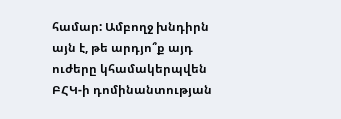համար: Ամբողջ խնդիրն այն է, թե արդյո՞ք այդ ուժերը կհամակերպվեն ԲՀԿ-ի դոմինանտության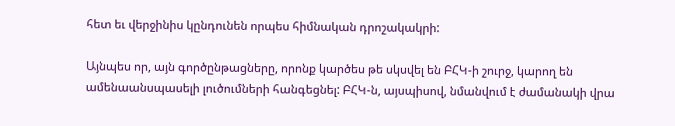հետ եւ վերջինիս կընդունեն որպես հիմնական դրոշակակրի:

Այնպես որ, այն գործընթացները, որոնք կարծես թե սկսվել են ԲՀԿ-ի շուրջ, կարող են ամենաանսպասելի լուծումների հանգեցնել: ԲՀԿ-ն, այսպիսով, նմանվում է ժամանակի վրա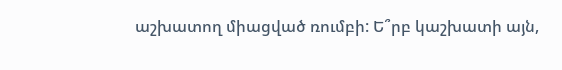աշխատող միացված ռումբի: Ե՞րբ կաշխատի այն,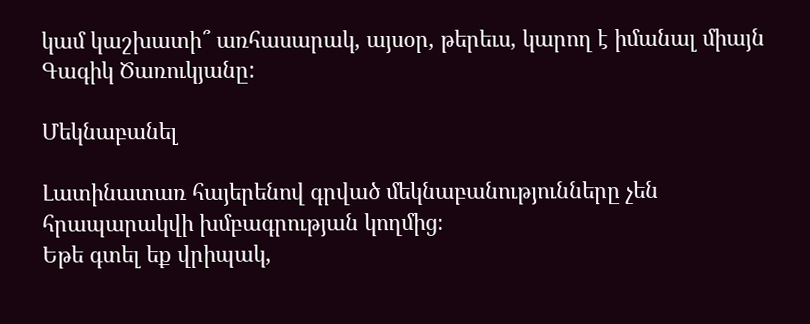կամ կաշխատի՞ առհասարակ, այսօր, թերեւս, կարող է իմանալ միայն Գագիկ Ծառուկյանը:

Մեկնաբանել

Լատինատառ հայերենով գրված մեկնաբանությունները չեն հրապարակվի խմբագրության կողմից։
Եթե գտել եք վրիպակ,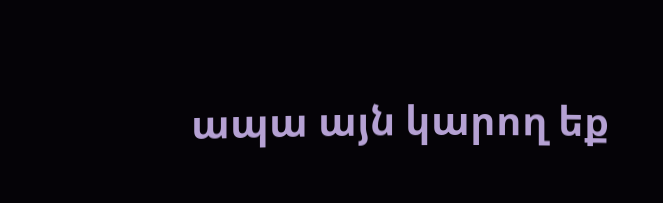ապա այն կարող եք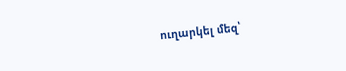ուղարկել մեզ՝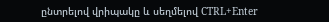ընտրելով վրիպակը և սեղմելով CTRL+Enter